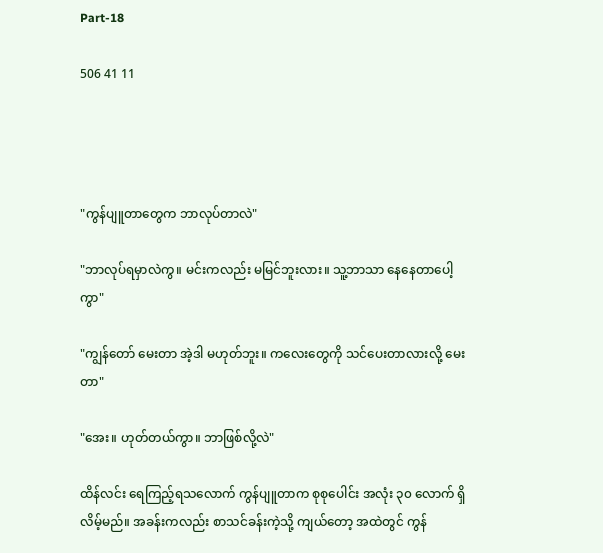Part-18

506 41 11




"ကွန်ပျူတာတွေက ဘာလုပ်တာလဲ"

"ဘာလုပ်ရမှာလဲကွ။ မင်းကလည်း မမြင်ဘူးလား။ သူ့ဘာသာ နေနေတာပေါ့ကွာ"

"ကျွန်တော် မေးတာ အဲ့ဒါ မဟုတ်ဘူး။ ကလေးတွေကို သင်ပေးတာလားလို့ မေးတာ"

"အေး။ ဟုတ်တယ်ကွာ။ ဘာဖြစ်လို့လဲ"

ထိန်လင်း ရေကြည့်ရသလောက် ကွန်ပျူတာက စုစုပေါင်း အလုံး ၃၀ လောက် ရှိလိမ့်မည်။ အခန်းကလည်း စာသင်ခန်းကဲ့သို့ ကျယ်တော့ အထဲတွင် ကွန်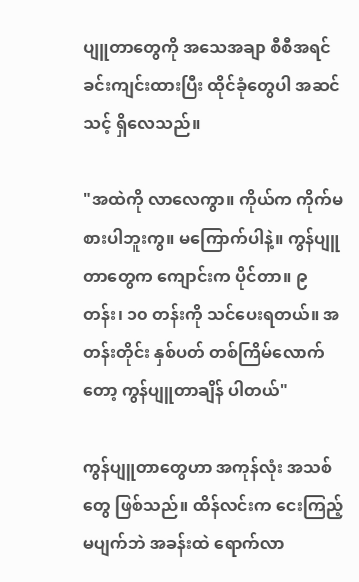ပျူတာတွေကို အသေအချာ စီစီအရင် ခင်းကျင်းထားပြီး ထိုင်ခုံတွေပါ အဆင်သင့် ရှိလေသည်။

"အထဲကို လာလေကွာ။ ကိုယ်က ကိုက်မစားပါဘူးကွ။ မကြောက်ပါနဲ့။ ကွန်ပျူတာတွေက ကျောင်းက ပိုင်တာ။ ၉ တန်း၊ ၁၀ တန်းကို သင်ပေးရတယ်။ အတန်းတိုင်း နှစ်ပတ် တစ်ကြိမ်လောက်တော့ ကွန်ပျူတာချိန် ပါတယ်"

ကွန်ပျူတာတွေဟာ အကုန်လုံး အသစ်တွေ ဖြစ်သည်။ ထိန်လင်းက ငေးကြည့်မပျက်ဘဲ အခန်းထဲ ရောက်လာ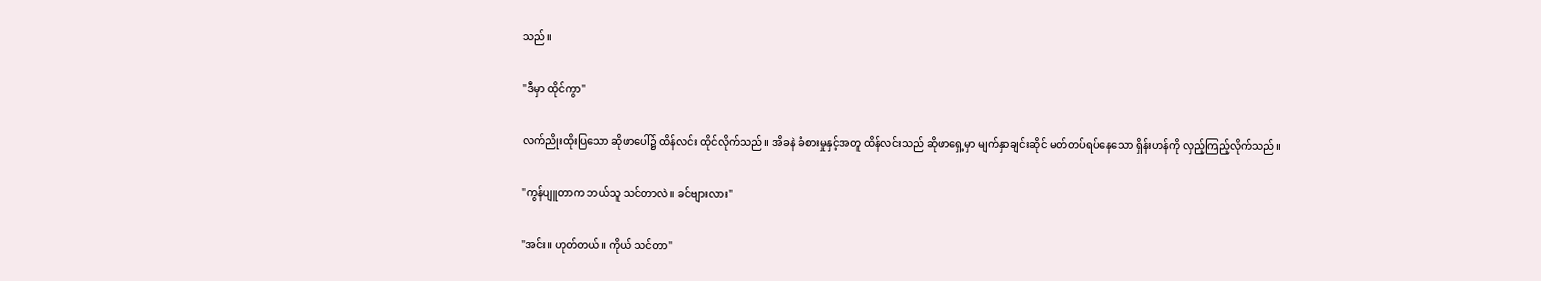သည်။

"ဒီမှာ ထိုင်ကွာ"

လက်ညိုးထိုးပြသော ဆိုဖာပေါ်၌ ထိန်လင်း ထိုင်လိုက်သည်။ အိခနဲ ခံစားမှုနှင့်အတူ ထိန်လင်းသည် ဆိုဖာရှေ့မှာ မျက်နှာချင်းဆိုင် မတ်တပ်ရပ်နေသော ရှိန်းဟန်ကို လှည့်ကြည့်လိုက်သည်။

"ကွန်ပျူတာက ဘယ်သူ သင်တာလဲ။ ခင်ဗျားလား"

"အင်း။ ဟုတ်တယ်။ ကိုယ် သင်တာ"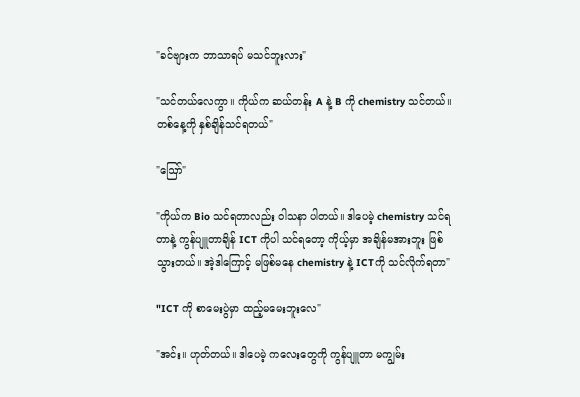"ခင်ဗျားက ဘာသာရပ် မသင်ဘူးလား"

"သင်တယ်လေကွာ။ ကိုယ်က ဆယ်တန်း A နဲ့ B ကို chemistry သင်တယ်။ တစ်နေ့ကို နှစ်ချိန်သင်ရတယ်"

"ဪ"

"ကိုယ်က Bio သင်ရတာလည်း ဝါသနာ ပါတယ်။ ဒါပေမဲ့ chemistry သင်ရတာနဲ့ ကွန်ပျူတာချိန် ICT ကိုပါ သင်ရတော့ ကိုယ့်မှာ အချိန်မအားဘူး ဖြစ်သွားတယ်။ အဲ့ဒါကြောင့် မဖြစ်မနေ chemistry နဲ့ ICTကို သင်လိုက်ရတာ"

"ICT ကို စာမေးပွဲမှာ ထည့်မမေးဘူးလေ"

"အင်း။ ဟုတ်တယ်။ ဒါပေမဲ့ ကလေးတွေကို ကွန်ပျူတာ မကျွမ်း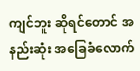ကျင်ဘူး ဆိုရင်တောင် အနည်းဆုံး အခြေ‌ခံလောက်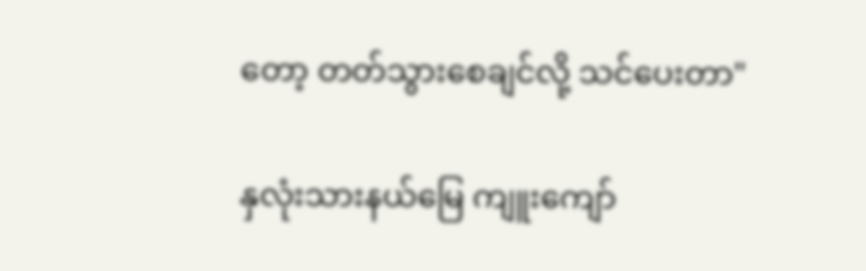တော့ တတ်သွားစေချင်လို့ သင်ပေးတာ"

နှလုံးသားနယ်မြေ ကျူးကျော်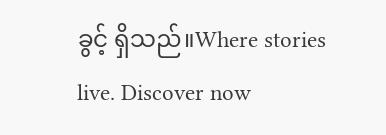ခွင့် ရှိသည်။Where stories live. Discover now